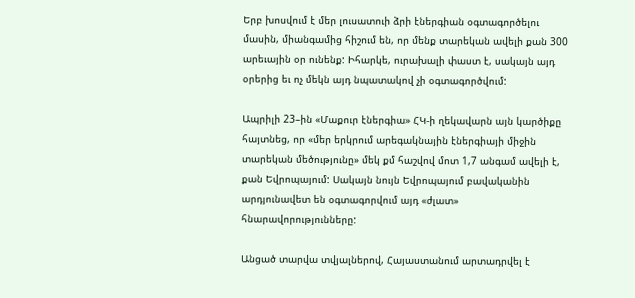Երբ խոսվում է մեր լուսատուի ձրի էներգիան օգտագործելու մասին, միանգամից հիշում են, որ մենք տարեկան ավելի քան 300 արեւային օր ունենք: Իհարկե, ուրախալի փաստ է, սակայն այդ օրերից եւ ոչ մեկն այդ նպատակով չի օգտագործվում:

Ապրիլի 23–ին «Մաքուր էներգիա» ՀԿ-ի ղեկավարն այն կարծիքը հայտնեց, որ «մեր երկրում արեգակնային էներգիայի միջին տարեկան մեծությունը» մեկ քմ հաշվով մոտ 1,7 անգամ ավելի է, քան Եվրոպայում: Սակայն նույն Եվրոպայում բավականին արդյունավետ են օգտագորվում այդ «ժլատ» հնարավորությունները:

Անցած տարվա տվյալներով, Հայաստանում արտադրվել է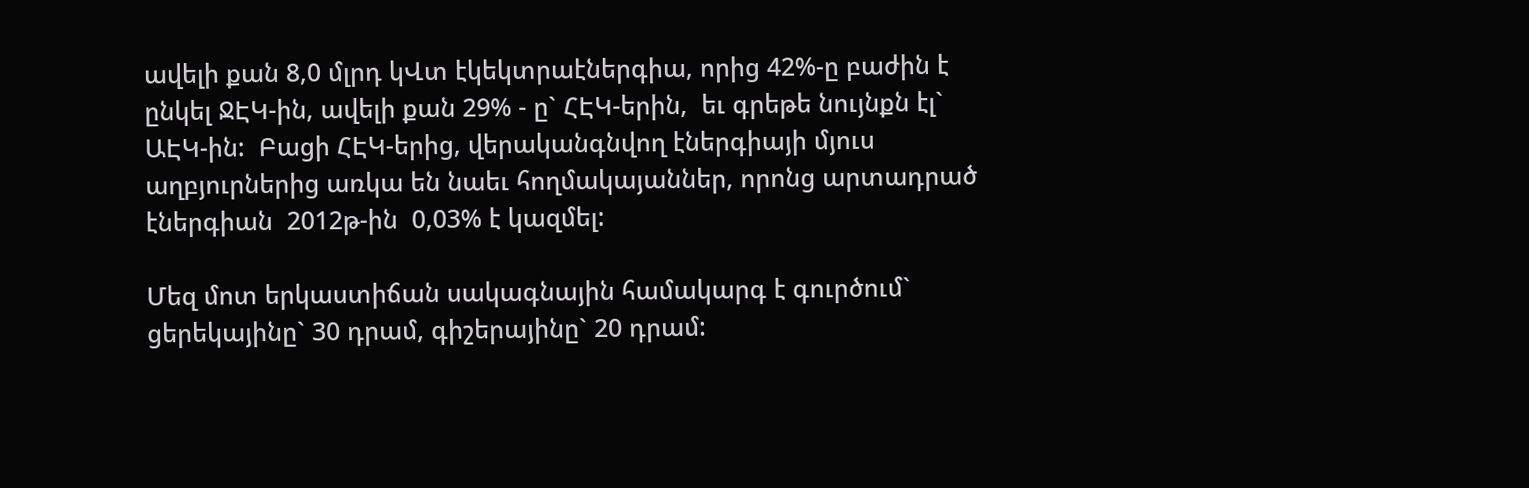ավելի քան 8,0 մլրդ կՎտ էկեկտրաէներգիա, որից 42%-ը բաժին է  ընկել ՋԷԿ-ին, ավելի քան 29% - ը` ՀԷԿ-երին,  եւ գրեթե նույնքն էլ` ԱԷԿ-ին:  Բացի ՀԷԿ-երից, վերականգնվող էներգիայի մյուս աղբյուրներից առկա են նաեւ հողմակայաններ, որոնց արտադրած էներգիան  2012թ-ին  0,03% է կազմել:

Մեզ մոտ երկաստիճան սակագնային համակարգ է գուրծում` ցերեկայինը` 30 դրամ, գիշերայինը` 20 դրամ: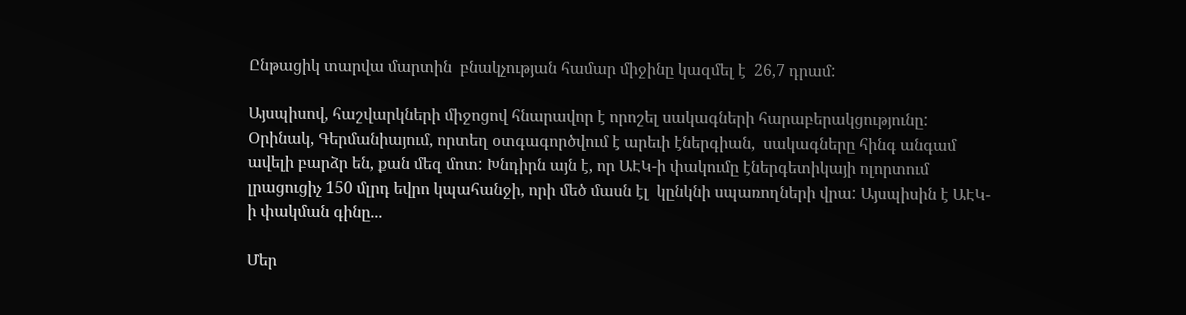Ընթացիկ տարվա մարտին  բնակչության համար միջինը կազմել է  26,7 դրամ:

Այսպիսով, հաշվարկների միջոցով հնարավոր է որոշել սակագների հարաբերակցությունը: Օրինակ, Գերմանիայում, որտեղ օտգագործվում է արեւի էներգիան,  սակագները հինգ անգամ ավելի բարձր են, քան մեզ մոտ: Խնդիրն այն է, որ ԱԷԿ-ի փակումը էներգետիկայի ոլորտում լրացուցիչ 150 մլրդ եվրո կպահանջի, որի մեծ մասն էլ  կընկնի սպառողների վրա: Այսպիսին է ԱԷԿ-ի փակման գինը...

Մեր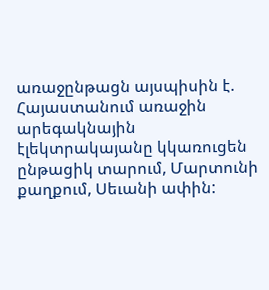առաջընթացն այսպիսին է.  Հայաստանում առաջին արեգակնային էլեկտրակայանը կկառուցեն ընթացիկ տարում, Մարտունի քաղքում, Սեւանի ափին: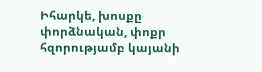Իհարկե, խոսքը փորձնական, փոքր հզորությամբ կայանի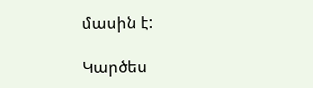մասին է:

Կարծես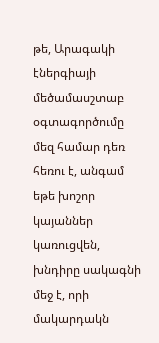թե, Արագակի էներգիայի մեծամասշտաբ օգտագործումը մեզ համար դեռ հեռու է, անգամ եթե խոշոր կայաններ կառուցվեն, խնդիրը սակագնի մեջ է, որի մակարդակն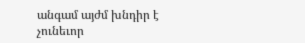անգամ այժմ խնդիր է չունեւոր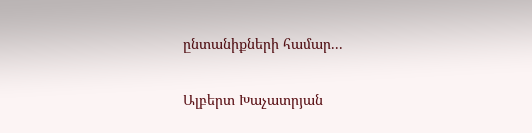ընտանիքների համար...

Ալբերտ Խաչատրյան